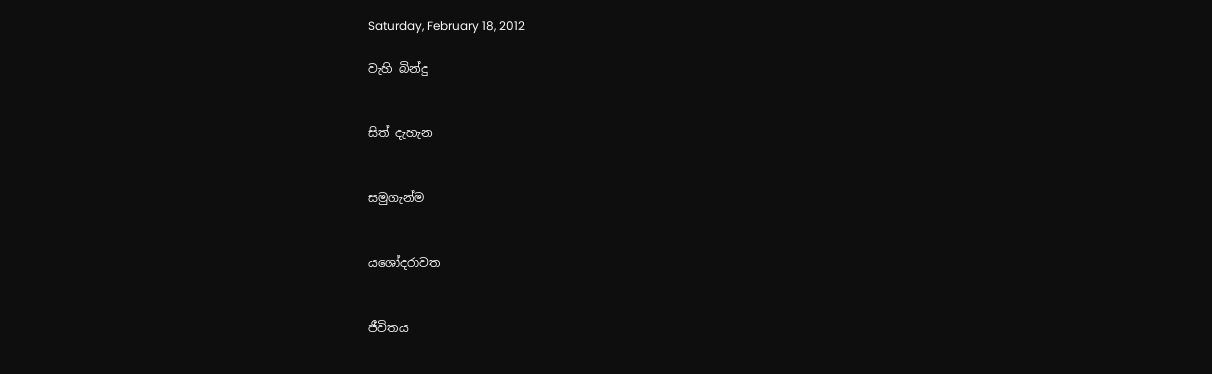Saturday, February 18, 2012

වැහි බින්දු


සිත් දැහැන


සමුගැන්ම


යශෝදරාවත


ජීවිතය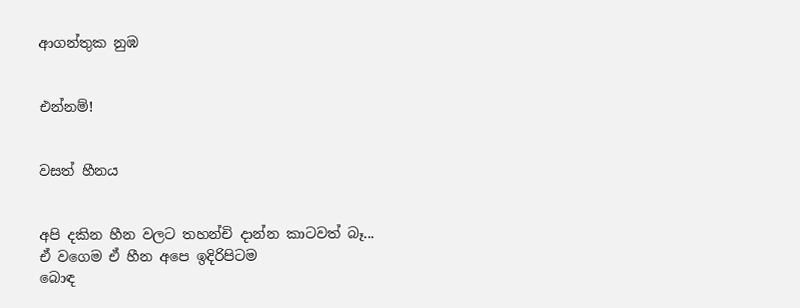ආගන්තුක නුඹ


එන්නම්!


වසත් හීනය


අපි දකින හීන වලට තහන්චි දාන්න කාටවත් බෑ...
ඒ වගෙම ඒ හීන අපෙ ඉදිරිපිටම
බොඳ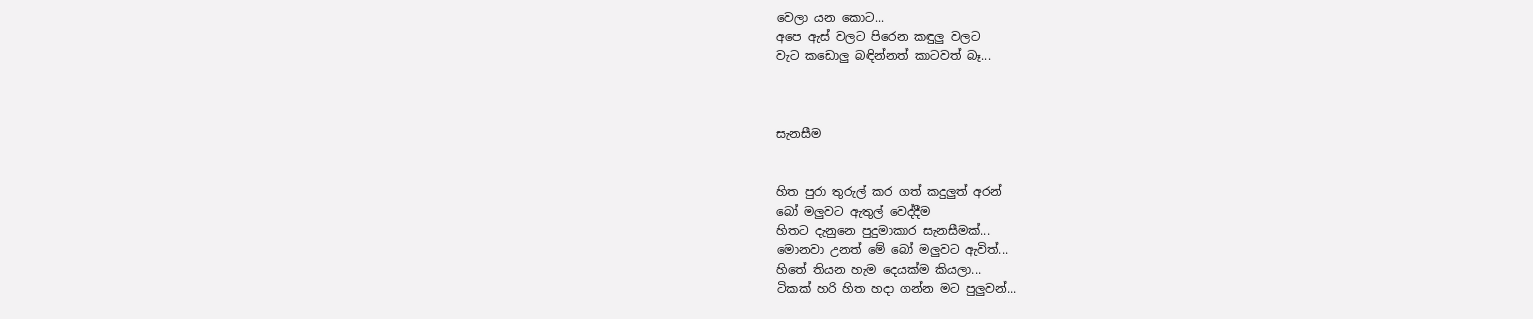වෙලා යන කොට...
අපෙ ඇස් වලට පිරෙන කඳුලු වලට
වැට කඩොලු බඳින්නත් කාටවත් බෑ...



සැනසීම


හිත පුරා තුරුල් ක‍ර ගත් කදුලුත් අරන්
බෝ මලුවට ඇතුල් වෙද්දීම
හිතට දැනුනෙ පුදුමාකාර සැනසීමක්...
මොනවා උනත් මේ බෝ මලුවට ඇවිත්...
හිතේ තියන හැම දෙයක්ම කියලා...
ටිකක් හ‍රි හිත හදා ගන්න මට පුලුවන්...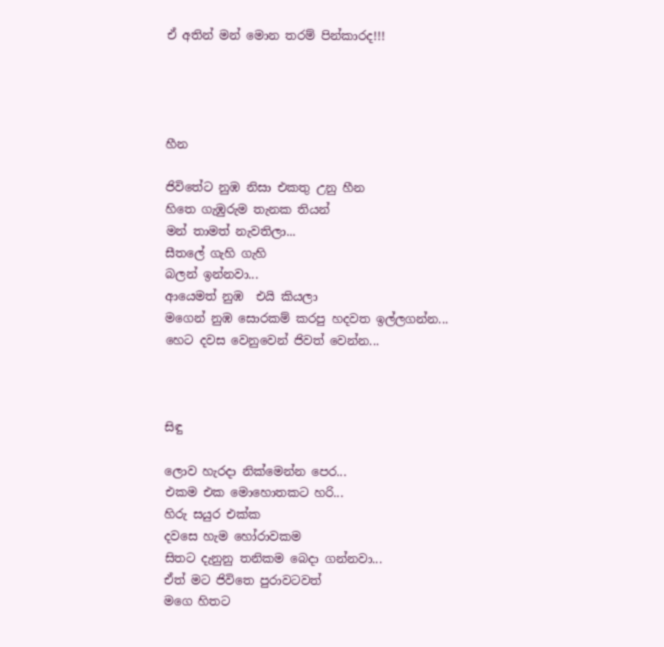ඒ අතින් මන් මොන ත‍රම් පින්කාරද!!!




හීන

ජිවිතේට නුඹ නිසා එකතු උනු හීන
හිතෙ ගැඹුරුම තැනක තියන්
මන් තාමත් නැවතිලා...
සීතලේ ගැහි ගැහි
බලන් ඉන්නවා...
ආයෙමත් නුඹ  එයි කියලා
මගෙන් නුඹ සොරකම් ක‍රපු හදවත ඉල්ලගන්න...
හෙට දවස වෙනුවෙන් ජිවත් වෙන්න...



සිඳු

ලොව හැරදා නික්මෙන්න පෙර...
එකම එක මොහොතකට හ‍රි...
හිරු සයුර එක්ක
දවසෙ හැම හෝරාවකම
සිතට දැනුනු තනිකම බෙදා ගන්නවා...
ඒත් මට ජිවිතෙ පුරාවටවත්
මගෙ හිතට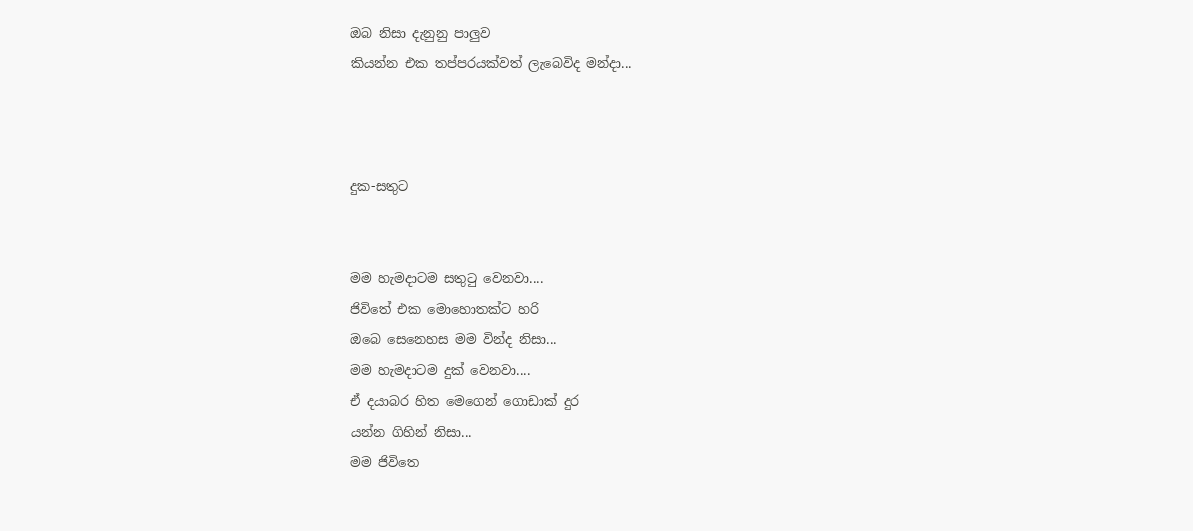ඔබ නිසා දැනුනු පාලුව
කියන්න එක තප්ප‍රයක්වත් ලැබෙවිද මන්දා...



දුක-සතුට


මම හැමදාටම සතුටු වෙනවා....
ජිවිතේ එක මොහොතක්ට හ‍රි
ඔබෙ සෙනෙහස මම වින්ද නිසා...
මම හැමදාටම දුක් වෙනවා....
ඒ දයාබ‍ර හිත මෙගෙන් ගොඩාක් දුර
යන්න ගිහින් නිසා...
මම ජිවිතෙ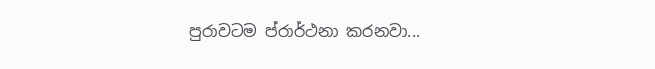පුරාවටම ප්රාර්ථනා ක‍රනවා...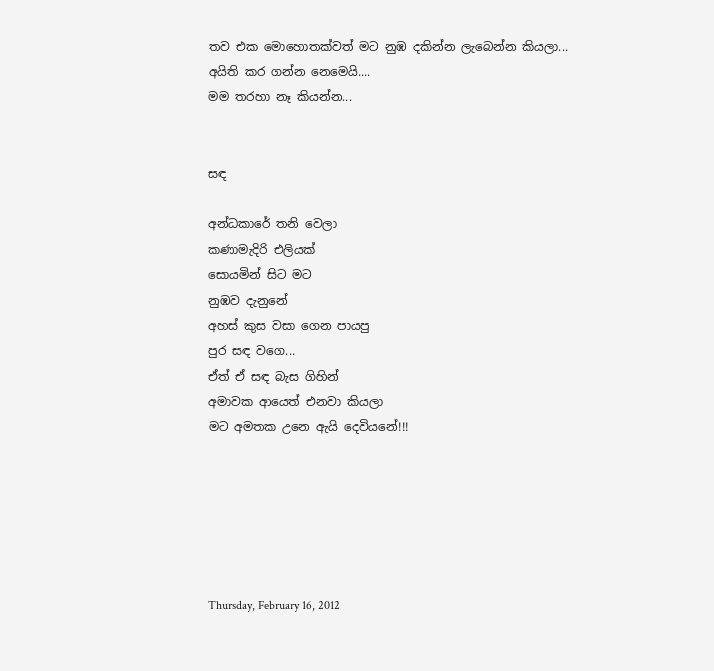තව එක මොහොතක්වත් මට නුඹ දකින්න ලැබෙන්න කියලා...
අයිති ක‍ර ගන්න නෙමෙයි....
මම තරහා නෑ කියන්න...


සඳ

අන්ධකාරේ තනි වෙලා
කණාමැදිරි එලියක්
සොයමින් සිට මට
නුඹව දැනුනේ
අහස් කුස වසා ගෙන පායපු
පුර සඳ වගෙ...
ඒත් ඒ සඳ බැස ගිහින්
අමාවක ආයෙත් එනවා කියලා
මට අමතක උනෙ ඇයි දෙවියනේ!!!






Thursday, February 16, 2012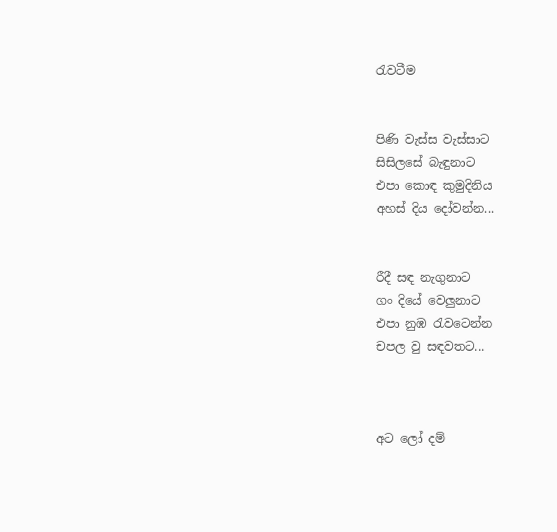රැවටීම


පිණි වැස්ස වැස්සාට
සිසිලසේ බැඳුනාට
එපා කොඳ කුමුදිනිය
අහස් දිය දෝවන්න...


රීදී සඳ නැගුනාට
ගං දියේ වෙලුනාට
එපා නුඹ රැවටෙන්න
චපල වු සඳවතට...



අට ලෝ දම්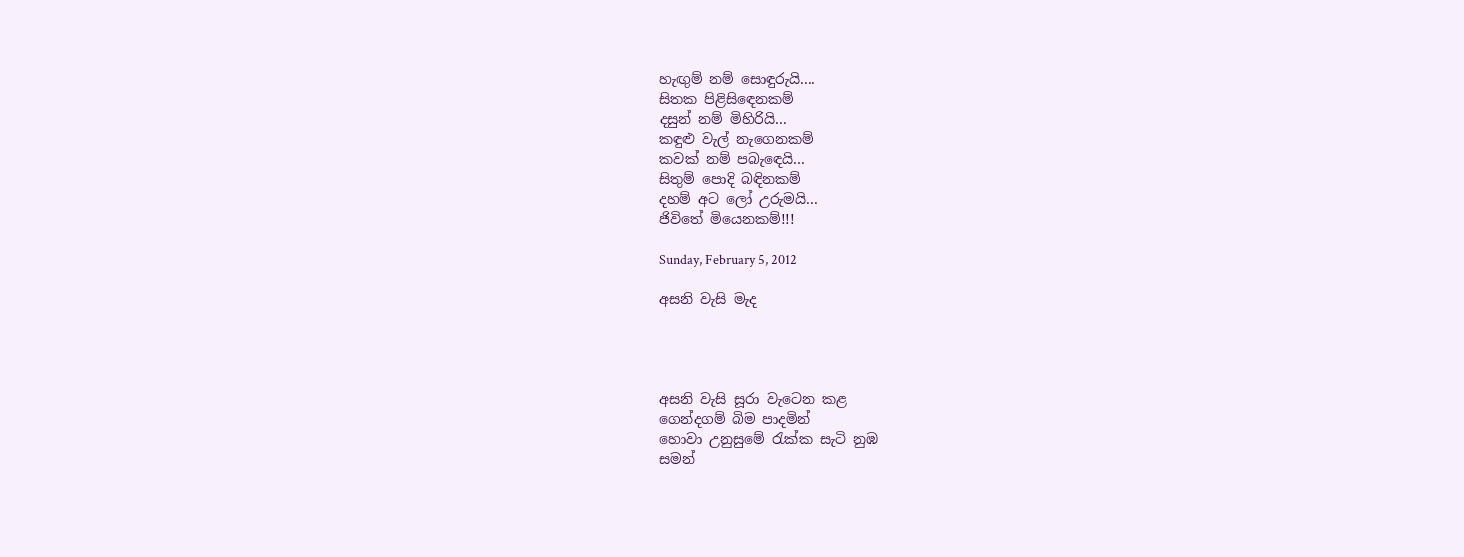හැඟුම් නම් සොඳුරුයි....
සිතක පිළිසිඳෙනකම්
දසුන් නම් මිහිරියි...
කඳුළු වැල් නැගෙනකම්
කවක් නම් පබැඳෙයි...
සිතුම් පොදි බඳිනකම්
දහම් අට ලෝ උරුමයි...
ජිවිතේ මියෙනකම්!!!

Sunday, February 5, 2012

අසනි වැසි මැද




අසනි වැසි සූරා වැටෙන කළ
ගෙන්දගම් බිම පාදමින්
හොවා උනුසුමේ රැක්ක සැටි නුඹ
සමන්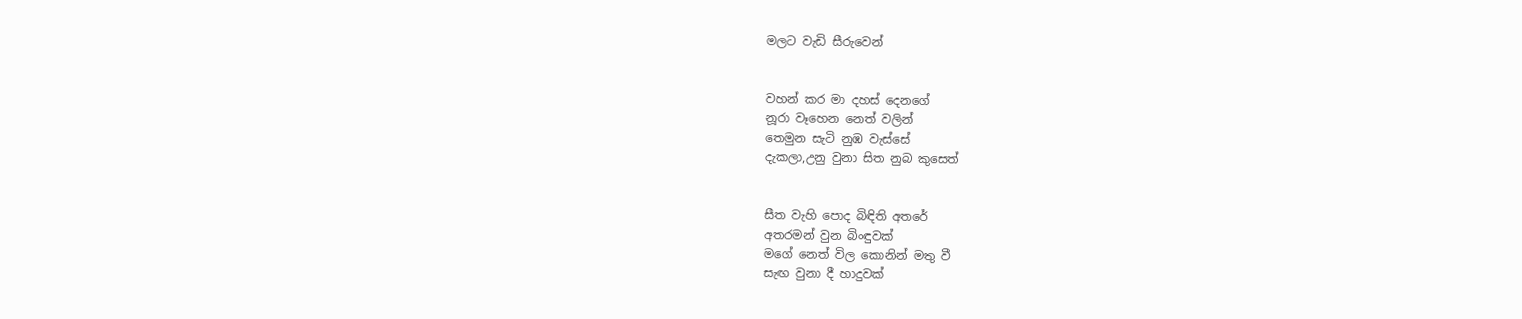මලට වැඩි සීරුවෙන්


වහන් කර මා දහස් දෙනගේ
නූරා වෑහෙන නෙත් වලින්
තෙමුන සැටි නුඹ වැස්සේ
දැකලා,උනු වුනා සිත නුබ කුසෙත්


සීත වැහි පොද බිඳිති අතරේ
අතරමන් වුන බිංඳුවක්
මගේ නෙත් විල කොනින් මතු වී
සැඟ වුනා දී හාදුවක්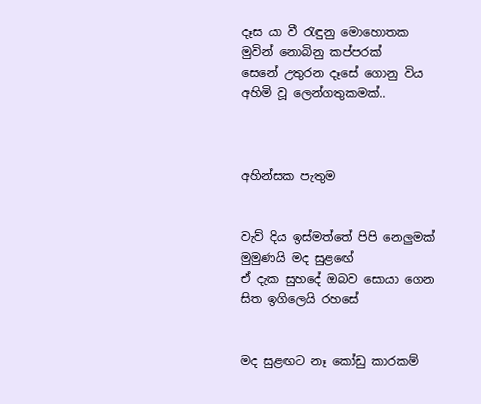දෑස යා වී රැඳුනු මොහොතක
මුවින් නොබිනු කප්පරක්
සෙනේ උතුරන දෑසේ ගොනු විය
අහිමි වූ ලෙන්ගතුකමක්..



අහින්සක පැතුම


වැව් දිය ඉස්මත්තේ පිපි නෙලුමක්
මුමුණයි මද සුළඟේ
ඒ දැක සුහදේ ඔබව සොයා ගෙන
සිත ඉගිලෙයි රහසේ


මද සුළඟට නෑ කෝඩු කාරකම්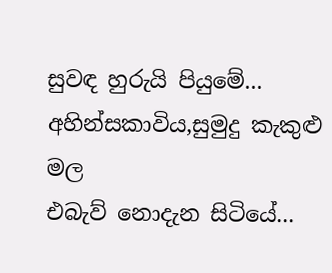සුවඳ හුරුයි පියුමේ...
අහින්සකාවිය,සුමුදු කැකුළු මල
එබැව් නොදැන සිටියේ...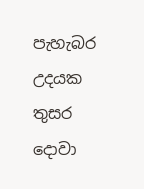පැහැබර උදයක තුසර දොවා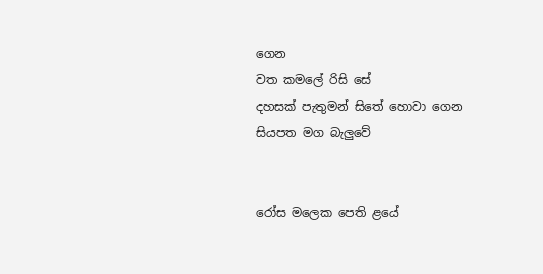ගෙන
වත කමලේ රිසි සේ
දහසක් පැතුමන් සිතේ හොවා ගෙන
සියපත මග බැලුවේ


රෝස මලෙක පෙති ළයේ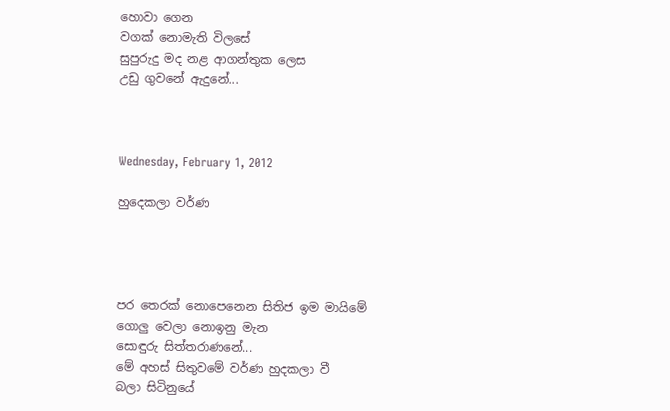හොවා ගෙන
වගක් නොමැති විලසේ
සුපුරුදු මද නළ ආගන්තුක ලෙස
උඩු ගුවනේ ඇදුනේ...



Wednesday, February 1, 2012

හුදෙකලා වර්ණ




පර තෙරක් නොපෙනෙන සිතිජ ඉම මායිමේ
ගොලු වෙලා නොඉනු මැන
සොඳුරු සිත්තරාණනේ...
මේ අහස් සිතුවමේ වර්ණ හුදකලා වී
බලා සිටිනුයේ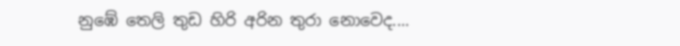නුඹේ තෙලි තුඩ හිරි අරින තුරා නොවෙද....